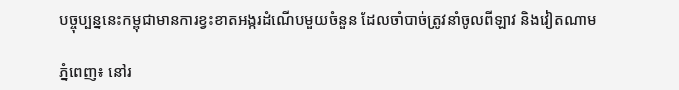បច្ចុប្បន្ននេះកម្ពុជាមានការខ្វះខាតអង្ករដំណើបមួយចំនួន ដែលចាំបាច់ត្រូវនាំចូលពីឡាវ និងវៀតណាម

ភ្នំពេញ៖ នៅរ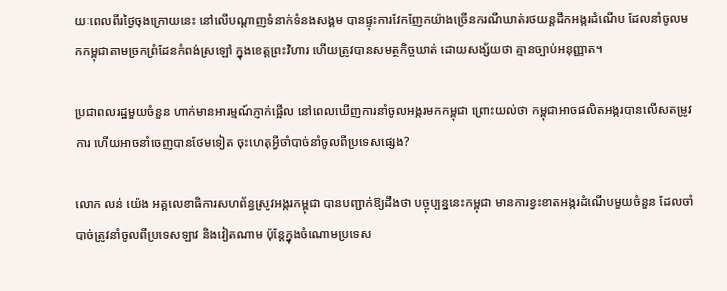យៈពេលពីរថ្ងៃចុងក្រោយនេះ នៅលើបណ្តាញទំនាក់ទំនងសង្គម បានផ្ទុះការវែកញែកយ៉ាងច្រើនករណីឃាត់រថយន្តដឹកអង្ករដំណើប ដែលនាំចូលមកកម្ពុជាតាមច្រកព្រំដែនកំពង់ស្រឡៅ ក្នុងខេត្តព្រះវិហារ ហើយត្រូវបានសមត្ថកិច្ចឃាត់ ដោយសង្ស័យថា គ្មានច្បាប់អនុញ្ញាត។

ប្រជាពលរដ្ឋមួយចំនួន ហាក់មានអារម្មណ៍ភ្ញាក់ផ្អើល នៅពេលឃើញការនាំចូលអង្ករមកកម្ពុជា ព្រោះយល់ថា កម្ពុជាអាចផលិតអង្ករបានលើសតម្រូវការ ហើយអាចនាំចេញបានថែមទៀត ចុះហេតុអ្វីចាំបាច់នាំចូលពីប្រទេសផ្សេង?

លោក លន់ យ៉េង អគ្គលេខាធិការសហព័ន្ធស្រូវអង្ករកម្ពុជា បានបញ្ជាក់ឱ្យដឹងថា បច្ចុប្បន្ននេះកម្ពុជា មានការខ្វះខាតអង្ករដំណើបមួយចំនួន ដែលចាំបាច់ត្រូវនាំចូលពីប្រទេសឡាវ និងវៀតណាម ប៉ុន្តែក្នុងចំណោមប្រទេស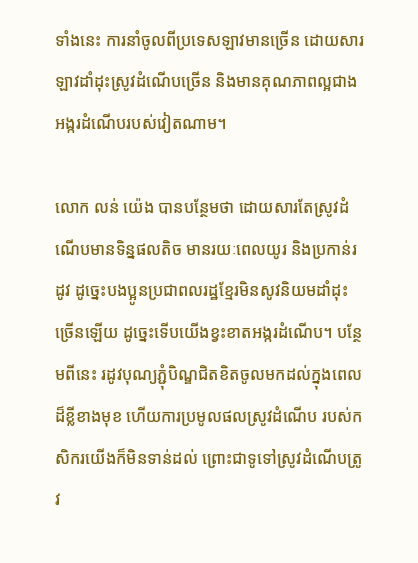ទាំងនេះ ការនាំចូលពីប្រទេសឡាវមានច្រើន ដោយសារឡាវដាំដុះស្រូវដំណើបច្រើន និងមានគុណភាពល្អជាងអង្ករដំណើបរបស់វៀតណាម។

លោក លន់ យ៉េង បានបន្ថែមថា ដោយសារតែស្រូវដំណើបមានទិន្នផលតិច មានរយៈពេលយូរ និងប្រកាន់រដូវ ដូច្នេះបងប្អូនប្រជាពលរដ្ឋខ្មែរមិនសូវនិយមដាំដុះច្រើនឡើយ ដូច្នេះទើបយើងខ្វះខាតអង្ករដំណើប។ បន្ថែមពីនេះ រដូវបុណ្យភ្ជុំបិណ្ឌជិតខិតចូលមកដល់ក្នុងពេលដ៏ខ្លីខាងមុខ ហើយការប្រមូលផលស្រូវដំណើប របស់កសិករយើងក៏មិនទាន់ដល់ ព្រោះជាទូទៅស្រូវដំណើបត្រូវ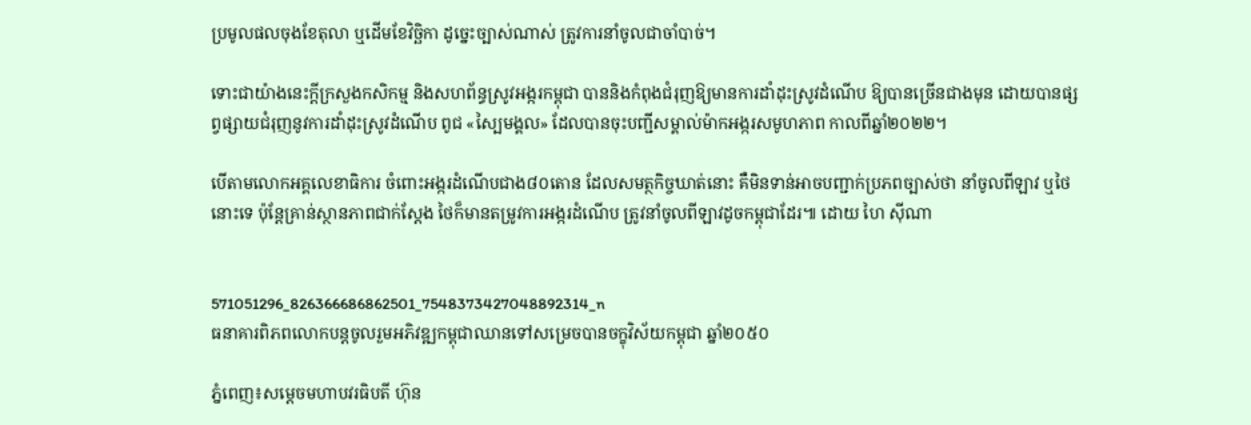ប្រមូលផលចុងខែតុលា ឬដើមខែវិច្ឆិកា ដូច្នេះច្បាស់ណាស់ ត្រូវការនាំចូលជាចាំបាច់។

ទោះជាយ៉ាងនេះក្តីក្រសួងកសិកម្ម និងសហព័ន្ធស្រូវអង្ករកម្ពុជា បាននិងកំពុងជំរុញឱ្យមានការដាំដុះស្រូវដំណើប ឱ្យបានច្រើនជាងមុន ដោយបានផ្សព្វផ្សាយជំរុញនូវការដាំដុះស្រូវដំណើប ពូជ «ស្បៃមង្គល» ដែលបានចុះបញ្ជីសម្គាល់ម៉ាកអង្ករសមូហភាព កាលពីឆ្នាំ២០២២។

បើតាមលោកអគ្គលេខាធិការ ចំពោះអង្ករដំណើបជាង៨០តោន ដែលសមត្ថកិច្ចឃាត់នោះ គឺមិនទាន់អាចបញ្ជាក់ប្រភពច្បាស់ថា នាំចូលពីឡាវ ឬថៃនោះទេ ប៉ុន្តែគ្រាន់ស្ថានភាពជាក់ស្តែង ថៃក៏មានតម្រូវការអង្ករដំណើប ត្រូវនាំចូលពីឡាវដូចកម្ពុជាដែរ៕ ដោយ ហៃ ស៊ីណា


571051296_826366686862501_7548373427048892314_n
ធនាគារពិភពលោកបន្តចូលរួមអភិវឌ្ឍកម្ពុជាឈានទៅសម្រេចបានចក្ខុវិស័យកម្ពុជា ឆ្នាំ២០៥០

ភ្នំពេញ៖សម្តេចមហាបវរធិបតី ហ៊ុន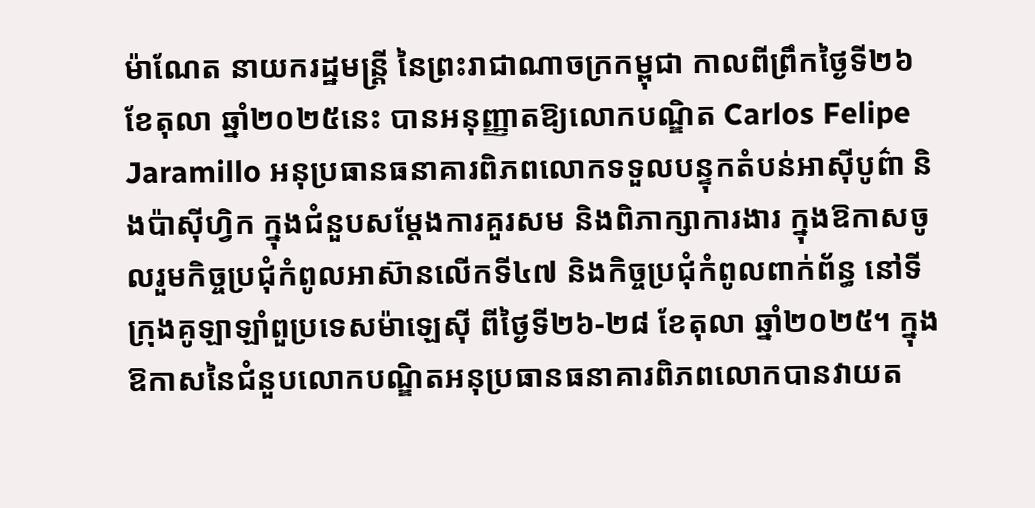ម៉ាណែត នាយករដ្ឋមន្រ្តី នៃព្រះរាជាណាចក្រកម្ពុជា កាលពីព្រឹកថ្ងៃទី២៦ ខែតុលា ឆ្នាំ២០២៥នេះ បានអនុញ្ញាតឱ្យលោកបណ្ឌិត Carlos Felipe Jaramillo អនុប្រធានធនាគារពិភពលោកទទួលបន្ទុកតំបន់អាស៊ីបូព៌ា និងប៉ាស៊ីហ្វិក ក្នុងជំនួបសម្តែងការគួរសម និងពិភាក្សាការងារ ក្នុងឱកាសចូលរួមកិច្ចប្រជុំកំពូលអាស៊ានលើកទី៤៧ និងកិច្ចប្រជុំកំពូលពាក់ព័ន្ធ នៅទីក្រុងគូឡាឡាំពួប្រទេសម៉ាឡេស៊ី ពីថ្ងៃទី២៦-២៨ ខែតុលា ឆ្នាំ២០២៥។ ក្នុងឱកាសនៃជំនួបលោកបណ្ឌិតអនុប្រធានធនាគារពិភពលោកបានវាយត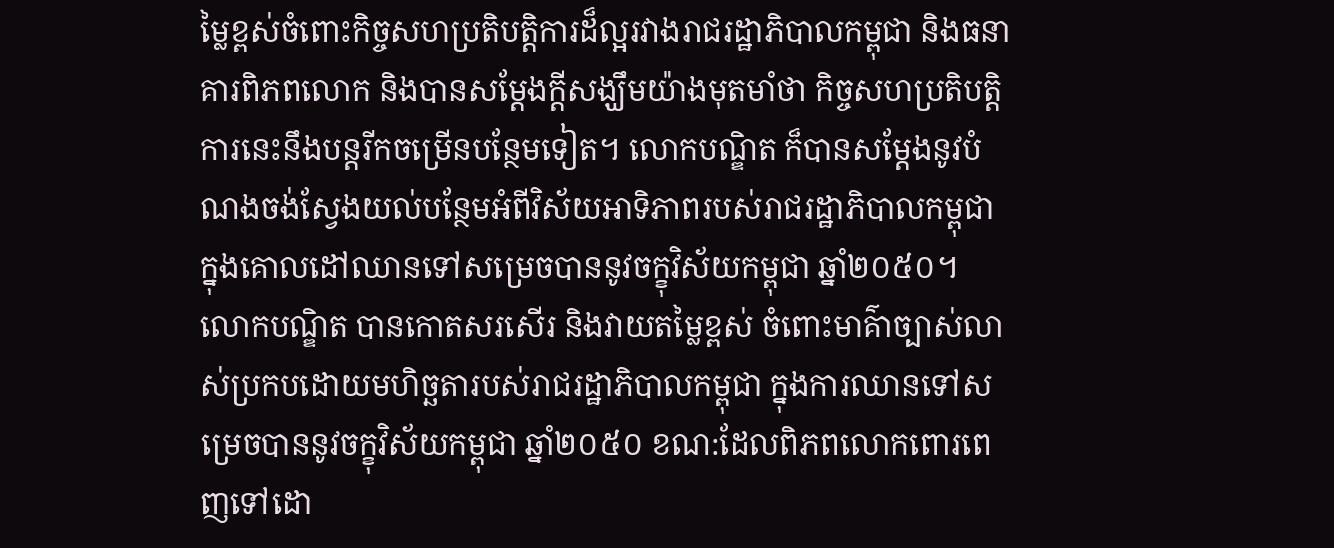ម្លៃខ្ពស់ចំពោះកិច្ចសហប្រតិបត្តិការដ៏ល្អរវាងរាជរដ្ឋាភិបាលកម្ពុជា និងធនាគារពិភពលោក និងបានសម្តែងក្តីសង្ឃឹមយ៉ាងមុតមាំថា កិច្ចសហប្រតិបត្តិការនេះនឹងបន្តរីកចម្រើនបន្ថែមទៀត។ លោកបណ្ឌិត ក៏បានសម្តែងនូវបំណងចង់ស្វែងយល់បន្ថែមអំពីវិស័យអាទិភាពរបស់រាជរដ្ឋាភិបាលកម្ពុជា ក្នុងគោលដៅឈានទៅសម្រេចបាននូវចក្ខុវិស័យកម្ពុជា ឆ្នាំ២០៥០។ លោកបណ្ឌិត បានកោតសរសើរ និងវាយតម្លៃខ្ពស់ ចំពោះមាគ៌ាច្បាស់លាស់ប្រកបដោយមហិច្ឆតារបស់រាជរដ្ឋាភិបាលកម្ពុជា ក្នុងការឈានទៅសម្រេចបាននូវចក្ខុវិស័យកម្ពុជា ឆ្នាំ២០៥០ ខណ:ដែលពិភពលោកពោរពេញទៅដោ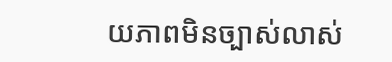យភាពមិនច្បាស់លាស់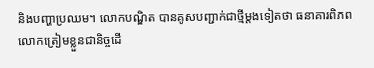និងបញ្ហាប្រឈម។ លោកបណ្ឌិត បានគូសបញ្ជាក់ជាថ្មីម្តងទៀតថា ធនាគារពិភពលោកត្រៀមខ្លួនជានិច្ចដើ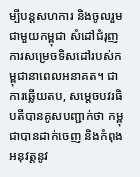ម្បីបន្តសហការ និងចូលរួមជាមួយកម្ពុជា សំដៅជំរុញការសម្រេចទិសដៅរបស់កម្ពុជានាពេលអនាគត។ ជាការឆ្លើយតប, សម្ដេចបវរធិបតីបានគូសបញ្ជាក់ថា កម្ពុជាបានដាក់ចេញ និងកំពុងអនុវត្តនូវ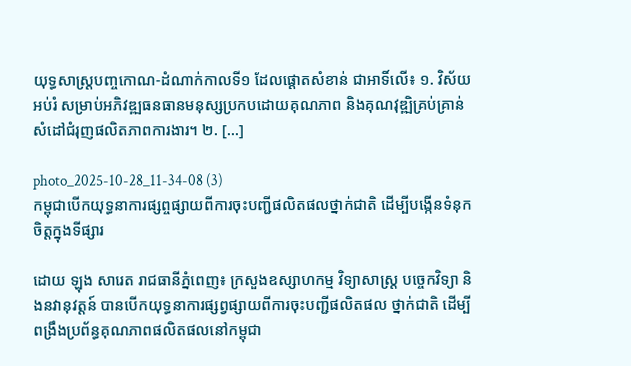យុទ្ធសាស្ត្របញ្ចកោណ-ដំណាក់កាលទី១ ដែលផ្ដោតសំខាន់ ជាអាទិ៍លើ៖ ១. វិស័យអប់រំ សម្រាប់អភិវឌ្ឍធនធានមនុស្សប្រកបដោយគុណភាព និងគុណវុឌ្ឍិគ្រប់គ្រាន់ សំដៅជំរុញផលិតភាពការងារ។ ២. […]

photo_2025-10-28_11-34-08 (3)
កម្ពុជាបើកយុទ្ធនាការផ្សព្ចផ្សាយពីការចុះបញ្ជីផលិតផលថ្នាក់ជាតិ ដើម្បីបង្កើនទំនុកចិត្តក្នុងទីផ្សារ

ដោយ ឡុង សារេត រាជធានីភ្នំពេញ៖ ក្រសួងឧស្សាហកម្ម វិទ្យាសាស្ត្រ បច្ចេកវិទ្យា និងនវានុវត្តន៍ បានបើកយុទ្ធនាការផ្សព្វផ្សាយពីការចុះបញ្ជីផលិតផល ថ្នាក់ជាតិ ដើម្បីពង្រឹងប្រព័ន្ធគុណភាពផលិតផលនៅកម្ពុជា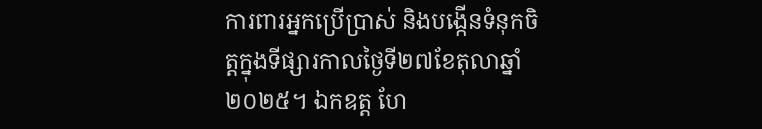ការពារអ្នកប្រើប្រាស់ និងបង្កើនទំនុកចិត្តក្នុងទីផ្សារកាលថ្ងៃទី២៧ខែតុលាឆ្នាំ២០២៥។ ឯកឧត្ត ហែ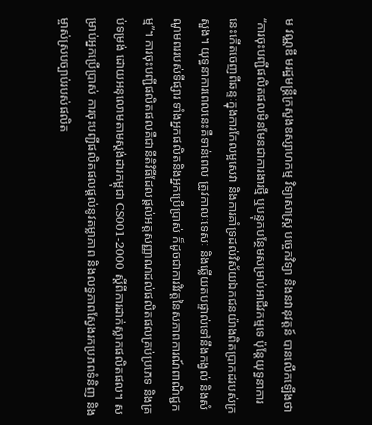ម វណ្ណឌី មរដ្ឋមន្ត្រីក្រសួងឧស្សាហកម្ម វិទ្យាសាស្ត្រ បច្ចេកវិទ្យា និងនវានុវត្តន៍ បានលើកឡើងថា “ការចុះបញ្ជីផលិតផលមិនមែនជាការងារថ្មី ឬបន្ទុកបន្ថែមសម្រាប់អាជីវកម្មទេ ប៉ុន្តែយុទ្ធនាការនេះកើតចេញពីឆន្ទៈក្នុងការកែលម្អសេវា និងការគាំទ្រដល់វិស័យឯកជនយ៉ាងពិតប្រាកដរបស់ក្រសួង។ យុទ្ធនាការពេលនេះគឺទាន់ពេល ត្រូវកាលៈទេសៈ និងឆ្លើយតបផ្ទាល់ទៅនឹងកង្វល់ និងសំណូមពររបស់ទីផ្សារ ទាំងអ្នកផលិតនិងអ្នកប្រើប្រាស់ ក៏ដូចជាការវិវត្តនៃសភាពការណ៍ពាណិជ្ជកម្ម”។ ការចុះបញ្ជីផលិតផលគឺជានីតិវិធីដែលផ្តល់អត្តសញ្ញាណដល់ផលិតផលគ្រប់ប្រភេទ និងគ្រប់ទម្រង់ ដោយអនុលោមតាមស្តង់ដារកម្ពុជា CS001-2000 ស្តីពីការដាក់ស្លាកផលិតផល។ សម្រាប់អ្នកប្រើប្រាស់ ការចុះបញ្ជីផលិតផលផ្តល់នូវតម្លាភាព និងលទ្ធភាពស្វែងរកប្រភពទំនិញ និងម្ចាស់ស្របច្បាប់របស់ផលិត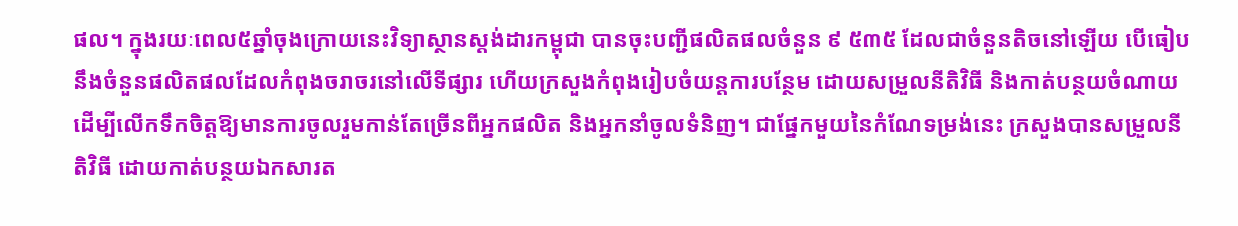ផល។ ក្នុងរយៈពេល៥ឆ្នាំចុងក្រោយនេះវិទ្យាស្ថានស្តង់ដារកម្ពុជា បានចុះបញ្ជីផលិតផលចំនួន ៩ ៥៣៥ ដែលជាចំនួនតិចនៅឡើយ បើធៀបនឹងចំនួនផលិតផលដែលកំពុងចរាចរនៅលើទីផ្សារ ហើយក្រសួងកំពុងរៀបចំយន្តការបន្ថែម ដោយសម្រួលនីតិវិធី និងកាត់បន្ថយចំណាយ ដើម្បីលើកទឹកចិត្តឱ្យមានការចូលរួមកាន់តែច្រើនពីអ្នកផលិត និងអ្នកនាំចូលទំនិញ។ ជាផ្នែកមួយនៃកំណែទម្រង់នេះ ក្រសួងបានសម្រួលនីតិវិធី ដោយកាត់បន្ថយឯកសារត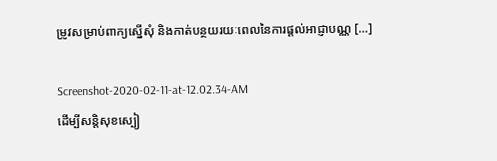ម្រូវសម្រាប់ពាក្យស្នើសុំ និងកាត់បន្ថយរយៈពេលនៃការផ្តល់អាជ្ញាបណ្ណ […]

Screenshot-2020-02-11-at-12.02.34-AM
ដើម្បីសន្តិសុខស្បៀ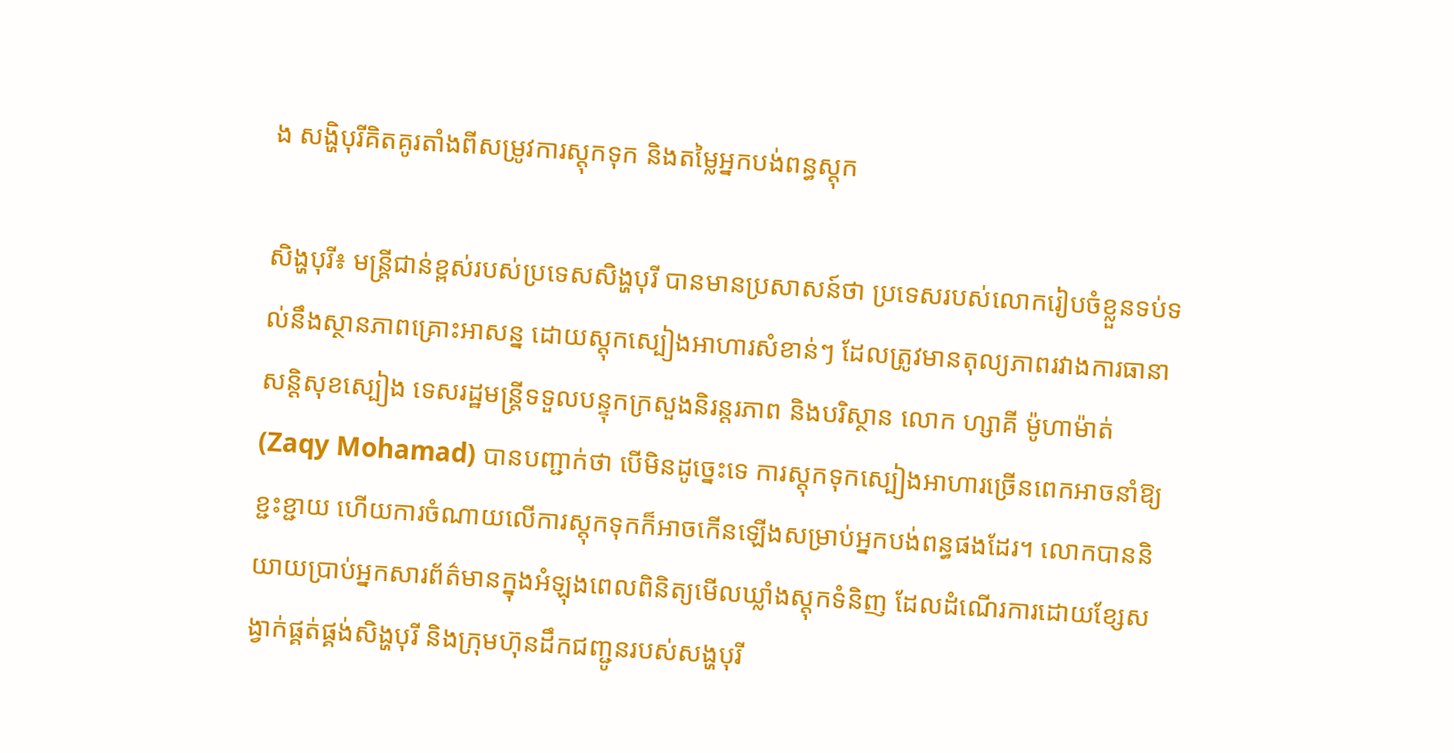ង សង្ហិបុរីគិតគូរតាំងពីសម្រូវការស្តុកទុក និងតម្លៃអ្នកបង់ពន្ធស្តុក

សិង្ហបុរី៖ មន្ត្រីជាន់ខ្ពស់របស់ប្រទេសសិង្ហបុរី បានមានប្រសាសន៍ថា ប្រទេសរបស់លោករៀបចំខ្លួនទប់ទល់នឹងស្ថានភាពគ្រោះអាសន្ន ដោយស្តុកស្បៀងអាហារសំខាន់ៗ ដែលត្រូវមានតុល្យភាពរវាងការធានាសន្តិសុខស្បៀង ទេសរដ្ឋមន្ត្រីទទួលបន្ទុកក្រសួងនិរន្តរភាព និងបរិស្ថាន លោក ហ្សាគី ម៉ូហាម៉ាត់  (Zaqy Mohamad) បានបញ្ជាក់ថា បើមិនដូច្នេះទេ ការស្តុកទុកស្បៀងអាហារច្រើនពេកអាចនាំឱ្យខ្ជះខ្ជាយ ហើយការចំណាយលើការស្តុកទុកក៏អាចកើនឡើងសម្រាប់អ្នកបង់ពន្ធផងដែរ។ លោកបាននិយាយប្រាប់អ្នកសារព័ត៌មានក្នុងអំឡុងពេលពិនិត្យមើលឃ្លាំងស្តុកទំនិញ ដែលដំណើរការដោយខ្សែសង្វាក់ផ្គត់ផ្គង់សិង្ហបុរី និងក្រុមហ៊ុនដឹកជញ្ជូនរបស់សង្ហបុរី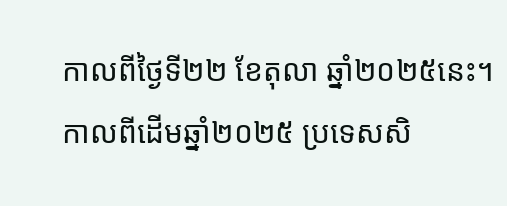កាលពីថ្ងៃទី២២ ខែតុលា ឆ្នាំ២០២៥នេះ។ កាលពីដើមឆ្នាំ២០២៥ ប្រទេសសិ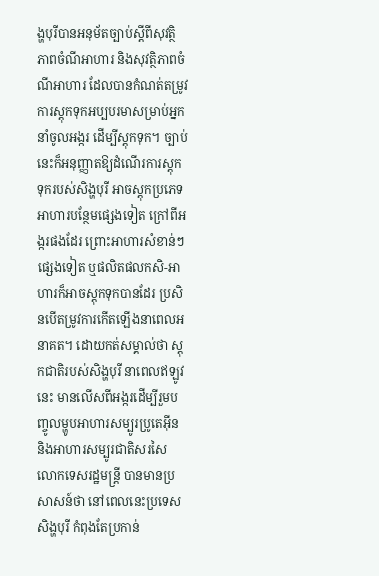ង្ហបុរីបានអនុម័តច្បាប់ស្តីពីសុវត្ថិភាពចំណីអាហារ និងសុវត្ថិភាពចំណីអាហារ ដែលបានកំណត់តម្រូវការស្តុកទុកអប្បបរមាសម្រាប់អ្នកនាំចូលអង្ករ ដើម្បីស្តុកទុក។ ច្បាប់នេះក៏អនុញ្ញាតឱ្យដំណើរការស្តុកទុករបស់សិង្ហបុរី អាចស្តុកប្រភេទអាហារបន្ថែមផ្សេងទៀត ក្រៅពីអង្ករផងដែរ ព្រោះអាហារសំខាន់ៗផ្សេងទៀត ឬផលិតផលកសិ-អាហារក៏អាចស្តុកទុកបានដែរ ប្រសិនបើតម្រូវការកើតឡើងនាពេលអនាគត។ ដោយកត់សម្គាល់ថា ស្តុកជាតិរបស់សិង្ហបុរី នាពេលឥឡូវនេះ មានលើសពីអង្ករដើម្បីរួមបញ្ចូលម្ហូបអាហារសម្បូរប្រូតេអ៊ីន និងអាហារសម្បូរជាតិសរសៃ លោកទេសរដ្ឋមន្ត្រី បានមានប្រសាសន៍ថា នៅពេលនេះប្រទេសសិង្ហបុរី កំពុងតែប្រកាន់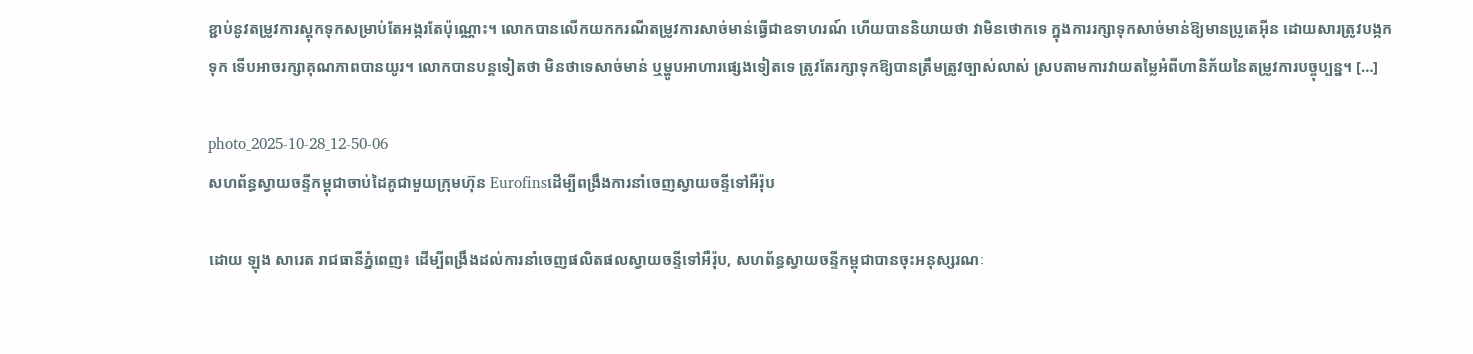ខ្ជាប់នូវតម្រូវការស្តុកទុកសម្រាប់តែអង្ករតែប៉ុណ្ណោះ។ លោកបានលើកយកករណីតម្រូវការសាច់មាន់ធ្វើជាឧទាហរណ៍ ហើយបាននិយាយថា វាមិនថោកទេ ក្នុងការរក្សាទុកសាច់មាន់ឱ្យមានប្រូតេអ៊ីន ដោយសារត្រូវបង្កកទុក ទើបអាចរក្សាគុណភាពបានយូរ។ លោកបានបន្តទៀតថា មិនថាទេសាច់មាន់ ឬម្ហូបអាហារផ្សេងទៀតទេ ត្រូវតែរក្សាទុកឱ្យបានត្រឹមត្រូវច្បាស់លាស់ ស្របតាមការវាយតម្លៃអំពីហានិភ័យនៃតម្រូវការបច្ចុប្បន្ន។ […]

photo_2025-10-28_12-50-06
សហព័ន្ធស្វាយចន្ទីកម្ពុជាចាប់ដៃគូជាមួយក្រុមហ៊ុន Eurofinsដើម្បីពង្រឹងការនាំចេញស្វាយចន្ទីទៅអឺរ៉ុប

ដោយ ឡុង សារេត រាជធានីភ្នំពេញ៖ ដើម្បីពង្រឹងដល់ការនាំចេញផលិតផលស្វាយចន្ទីទៅអឺរ៉ុប, សហព័ន្ធស្វាយចន្ទីកម្ពុជាបានចុះអនុស្សរណៈ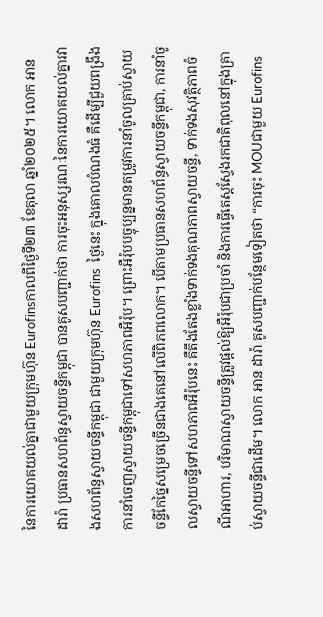នៃការយោគយល់គ្នាជាមួយក្រុមហ៊ុន Eurofinsកាលពីថ្ងៃទី២៣ ខែតុលា ឆ្នាំ២០២៥។ លោក អាន ដារ៉ា ប្រធានសហព័ន្ធស្វាយចន្ទីកម្ពុជា បានគូសបញ្ជាក់ថា ការចុះអនុស្សរណៈនៃការយោគយល់គ្នារវាងសហព័ន្ធស្វាយចន្ទីកម្ពុជា ជាមួយក្រុមហ៊ុន Eurofins  ថ្ងៃនេះ ក្នុងគោលបំណងធំ គឺដើម្បីជួយពង្រឹងការនាំចេញស្វាយចន្ទីកម្ពុជាទៅសហភាពអឺរ៉ុប។ ព្រោះអឺរ៉ុបបច្ចុប្បន្នមានតម្រូវការនាំចូលគ្រាប់ស្វាយចន្ទីកែច្នៃសម្រេចច្រើនជាងគេនៅលើពិភពលោក។ បើតាមប្រធានសហព័ន្ធស្វាយចន្ទីកម្ពុជា, ការនាំចូលស្វាយចន្ទីទៅសហភាពអឺរ៉ុបនេះ គឺតឹងតែងខ្លាំងទាក់ទងគុណភាពស្វាយចន្ទី, ទាក់ទងសុវត្ថិភាពចំណីអាហារ, បរិមាណស្វាយចន្ទីត្រូវផ្តល់ឱ្យអឺរ៉ុបជាប្រចាំ និងការធ្វើតេស្តស្វែងរកជាតិពុលនៅក្នុងគ្រាប់ស្វាយចន្ទីជាដើម។ លោក អាន ដារ៉ា គូសបញ្ជាក់បន្ថែមទៀតថា “ការចុះ MOUជាមួយ Eurofins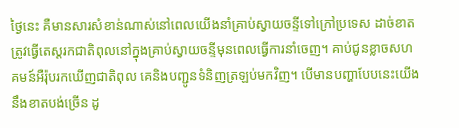ថ្ងៃនេះ គឺមានសារសំខាន់ណាស់នៅពេលយើងនាំគ្រាប់ស្វាយចន្ទីទៅក្រៅប្រទេស ដាច់ខាតត្រូវធ្វើតេស្តរកជាតិពុលនៅក្នុងគ្រាប់ស្វាយចន្ទីមុនពេលធ្វើការនាំចេញ។ គាប់ជូនខ្លាចសហគមន៍អឺរ៉ុបរកឃើញជាតិពុល គេនិងបញ្ជូនទំនិញត្រឡប់មកវិញ។ បើមានបញ្ហាបែបនេះយើងនឹងខាតបង់ច្រើន ដូ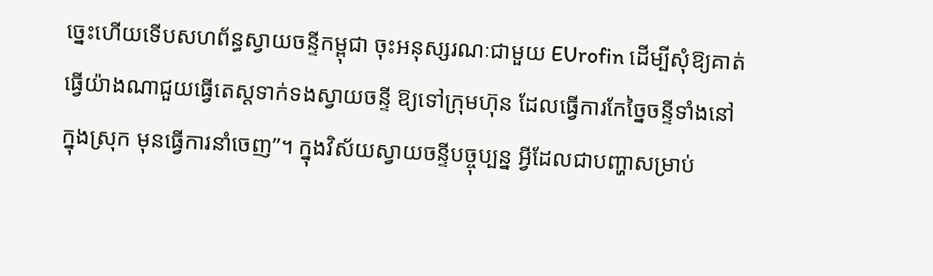ច្នេះហើយទើបសហព័ន្ធស្វាយចន្ទីកម្ពុជា ចុះអនុស្សរណៈជាមួយ EUrofin ដើម្បីសុំឱ្យគាត់ធ្វើយ៉ាងណាជួយធ្វើតេស្តទាក់ទងស្វាយចន្ទី ឱ្យទៅក្រុមហ៊ុន ដែលធ្វើការកែច្នៃចន្ទីទាំងនៅក្នុងស្រុក មុនធ្វើការនាំចេញ”។ ក្នុងវិស័យស្វាយចន្ទីបច្ចុប្បន្ន អ្វីដែលជាបញ្ហាសម្រាប់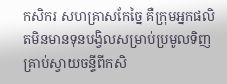កសិករ សហគ្រាសកែច្នៃ គឺក្រុមអ្នកផលិតមិនមានទុនបង្វិលសម្រាប់ប្រមូលទិញគ្រាប់ស្វាយចន្ទីពីកសិ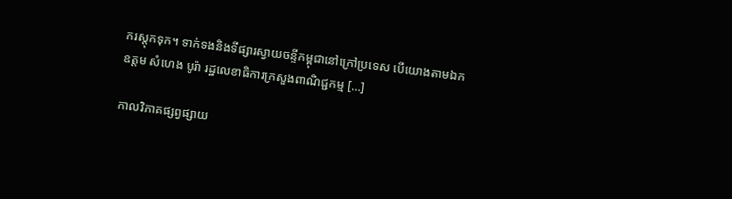ករស្តុកទុក។ ទាក់ទងនិងទីផ្សារស្វាយចន្ទីកម្ពុជានៅក្រៅប្រទេស បើយោងតាមឯកឧត្តម សំហេង បូរ៉ា រដ្ឋលេខាធិការក្រសួងពាណិជ្ជកម្ម […]

កាលវិភាគផ្សព្វផ្សាយ